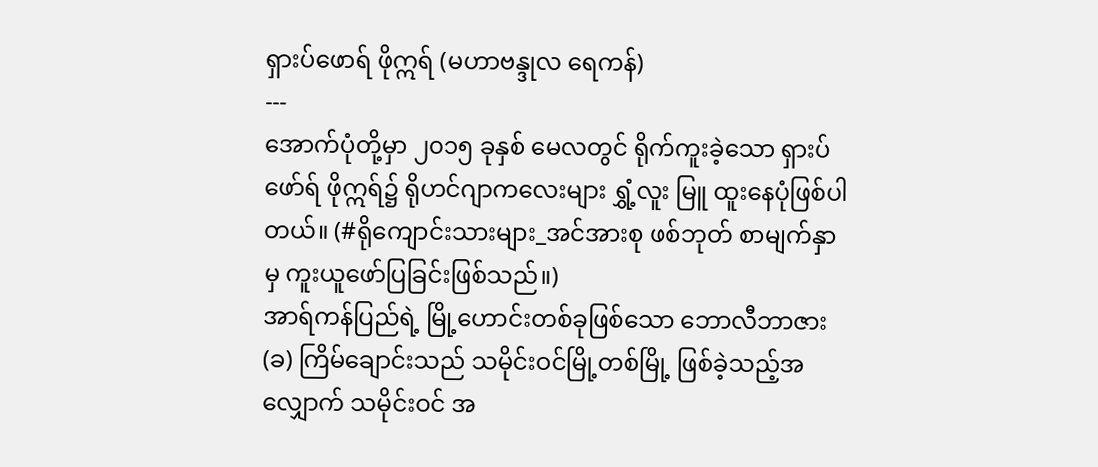ရှားပ်ဖောရ် ဖိုဣရ် (မဟာဗန္ဒုလ ရေကန်)
---
အောက်ပုံတို့မှာ ၂၀၁၅ ခုနှစ် မေလတွင် ရိုက်ကူးခဲ့သော ရှားပ်ဖော်ရ် ဖိုဣရ်၌ ရိုဟင်ဂျာကလေးများ ရွှံ့လူး မြူ ထူးနေပုံဖြစ်ပါတယ်။ (#ရိုကျောင်းသားများ_အင်အားစု ဖစ်ဘုတ် စာမျက်နှာမှ ကူးယူဖော်ပြခြင်းဖြစ်သည်။)
အာရ်ကန်ပြည်ရဲ့ မြို့ဟောင်းတစ်ခုဖြစ်သော ဘောလီဘာဇား (ခ) ကြိမ်ချောင်းသည် သမိုင်းဝင်မြို့တစ်မြို့ ဖြစ်ခဲ့သည့်အလျှောက် သမိုင်းဝင် အ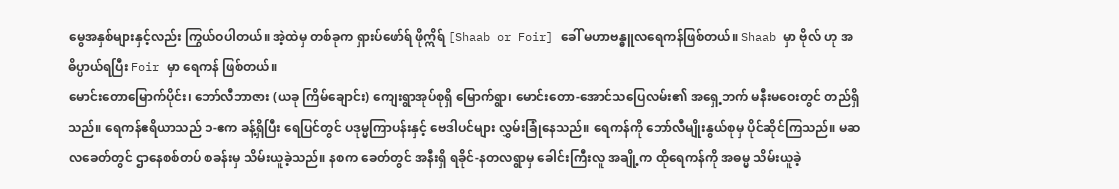မွေအနှစ်များနှင့်လည်း ကြွယ်ဝပါတယ်။ အဲ့ထဲမှ တစ်ခုက ရှားပ်ဖော်ရ် ဖိုဣိရ် [Shaab or Foir] ခေါ် မဟာဗန္ဓူလရေကန်ဖြစ်တယ်။ Shaab မှာ ဗိုလ် ဟု အဓိပ္ပာယ်ရပြီး Foir မှာ ရေကန် ဖြစ်တယ်။
မောင်းတောမြောက်ပိုင်း၊ ဘော်လီဘာဇား (ယခု ကြိမ်ချောင်း) ကျေးရွာအုပ်စုရှိ မြောက်ရွာ၊ မောင်းတော-အောင်သပြေလမ်း၏ အရှေ့ဘက် မနီးမဝေးတွင် တည်ရှိသည်။ ရေကန်ဧရိယာသည် ၁-ဧက ခန့်ရှိပြီး ရေပြင်တွင် ပဒုမ္မကြာပန်းနှင့် ဗေဒါပင်များ လွှမ်းခြုံနေသည်။ ရေကန်ကို ဘော်လီမျိုးနွယ်စုမှ ပိုင်ဆိုင်ကြသည်။ မဆလခေတ်တွင် ဌာနေစစ်တပ် စခန်းမှ သိမ်းယူခဲ့သည်။ နစက ခေတ်တွင် အနီးရှိ ရခိုင်-နတလရွာမှ ခေါင်းကြီးလူ အချို့က ထိုရေကန်ကို အဓမ္မ သိမ်းယူခဲ့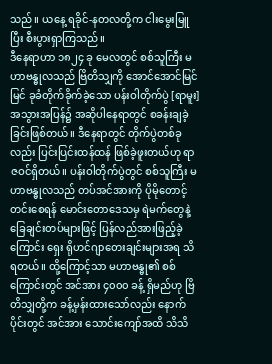သည်။ ယနေ့ ရခိုင်-နတလတို့က ငါးမွေးမြူပြီး စီးပွားရှာကြသည်။
ဒီနေရာဟာ ၁၈၂၄ ခု မေလတွင် စစ်သူကြီး မဟာဗန္ဓုလသည် ဗြိတိသျှကို အောင်အောင်မြင်မြင် ခုခံတိုက်ခိုက်ခဲ့သော ပန်းဝါတိုက်ပွဲ [ရာမူး] အသွားအပြန်၌ အဆိုပါနေရာတွင် စခန်းချခဲ့ခြင်းဖြစ်တယ်။ ဒီနေရာတွင် တိုက်ပွဲတစ်ခုလည်း ပြင်းပြင်းထန်ထန် ဖြစ်ခဲ့ဖူးတယ်ဟု ရာဇဝင်ရှိတယ်။ ပန်းဝါတိုက်ပွဲတွင် စစ်သူကြီး မဟာဗန္ဓုလသည် တပ်အင်အားကို ပိုမိုတောင့်တင်းစေရန် မောင်းတောဒေသမှ ရဲမက်တွေနဲ့ ခြေချင်းတပ်များဖြင့် ပြန်လည်အားဖြည့်ခဲ့ကြောင်း ရှေး ရိုဟင်ဂျာတေးချင်းများအရ သိရတယ်။ ထို့ကြောင့်သာ မဟာဗန္ဓု၏ စစ်ကြောင်းတွင် အင်အား ၄၀၀၀ ခန့် ရှိမည်ဟု ဗြိတိသျှတို့က ခန့်မှန်းထားသော်လည်း နောက်ပိုင်းတွင် အင်အား သောင်းကျော်အထိ သိသိ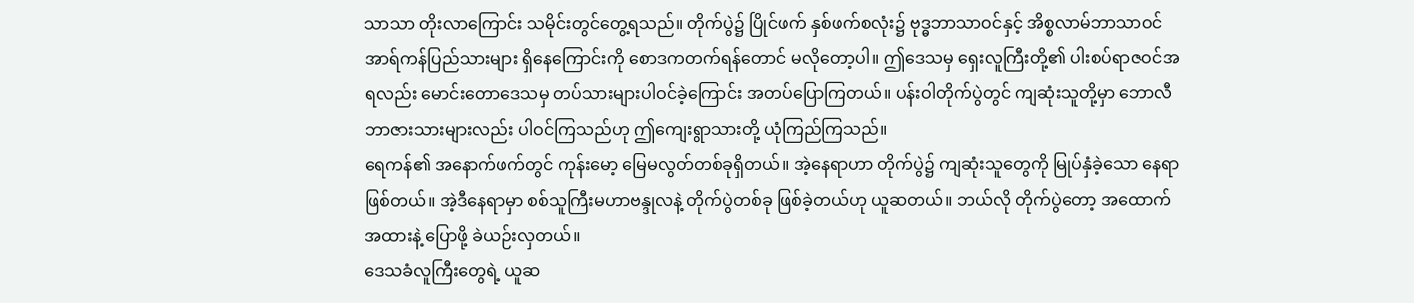သာသာ တိုးလာကြောင်း သမိုင်းတွင်တွေ့ရသည်။ တိုက်ပွဲ၌ ပြိုင်ဖက် နှစ်ဖက်စလုံး၌ ဗုဒ္ဓဘာသာဝင်နှင့် အိစ္စလာမ်ဘာသာဝင် အာရ်ကန်ပြည်သားများ ရှိနေကြောင်းကို စောဒကတက်ရန်တောင် မလိုတော့ပါ။ ဤဒေသမှ ရှေးလူကြီးတို့၏ ပါးစပ်ရာဇဝင်အရလည်း မောင်းတောဒေသမှ တပ်သားများပါဝင်ခဲ့ကြောင်း အတပ်ပြောကြတယ်။ ပန်းဝါတိုက်ပွဲတွင် ကျဆုံးသူတို့မှာ ဘောလီဘာဇားသားများလည်း ပါဝင်ကြသည်ဟု ဤကျေးရွာသားတို့ ယုံကြည်ကြသည်။
ရေကန်၏ အနောက်ဖက်တွင် ကုန်းမော့ မြေမလွတ်တစ်ခုရှိတယ်။ အဲ့နေရာဟာ တိုက်ပွဲ၌ ကျဆုံးသူတွေကို မြုပ်နှံခဲ့သော နေရာဖြစ်တယ်။ အဲ့ဒီနေရာမှာ စစ်သူကြီးမဟာဗန္ဒုလနဲ့ တိုက်ပွဲတစ်ခု ဖြစ်ခဲ့တယ်ဟု ယူဆတယ်။ ဘယ်လို တိုက်ပွဲတော့ အထောက်အထားနဲ့ ပြောဖို့ ခဲယဉ်းလှတယ်။
ဒေသခံလူကြီးတွေရဲ့ ယူဆ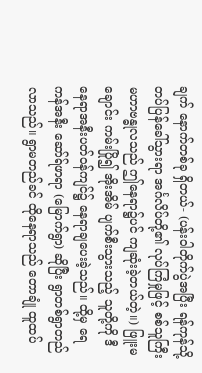ချက် နောက်တစ်ခု ရှိတယ်- (ပန်းဝါတိုက်ပွဲအပြီး ရန်ကုန်သို့ တပ်ပြန်ခေါ်သွားရာ အင်္ဂလိပ်တို့၏ လုပ်ကြံမှုဖြင့် စစ်သူကြီး မဟာဗန္ဓုလသည် ဤနေရာ၌ပင် ကျဆုံးခဲ့တယ်တဲ့။) ဖြူးမချောင်း ကမ်းပြို၍ အိုးအိမ် ပျက်စီးသွားသည့် သူတို့ကို ဒီနေရာအနီးပတ်ဝန်ကျင်၌ နေရာချပေးခဲ့သည်။ ထို့မှ ရေကန်အနီး ဆော်ရ်ဖာရာ (မြောက်ရွာ) ဆိုပြီး ရွာတစ်ရွာတည်လာသည်။ ရွာမတည်ခင် ထိုနေရာသည် တောချုံ ထူထပ်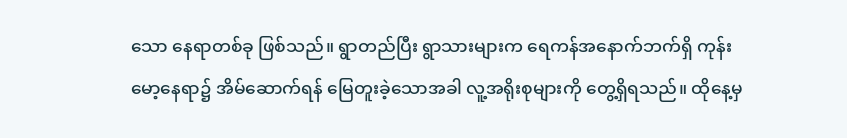သော နေရာတစ်ခု ဖြစ်သည်။ ရွာတည်ပြီး ရွာသားများက ရေကန်အနောက်ဘက်ရှိ ကုန်းမော့နေရာ၌ အိမ်ဆောက်ရန် မြေတူးခဲ့သောအခါ လူ့အရိုးစုများကို တွေ့ရှိရသည်။ ထိုနေ့မှ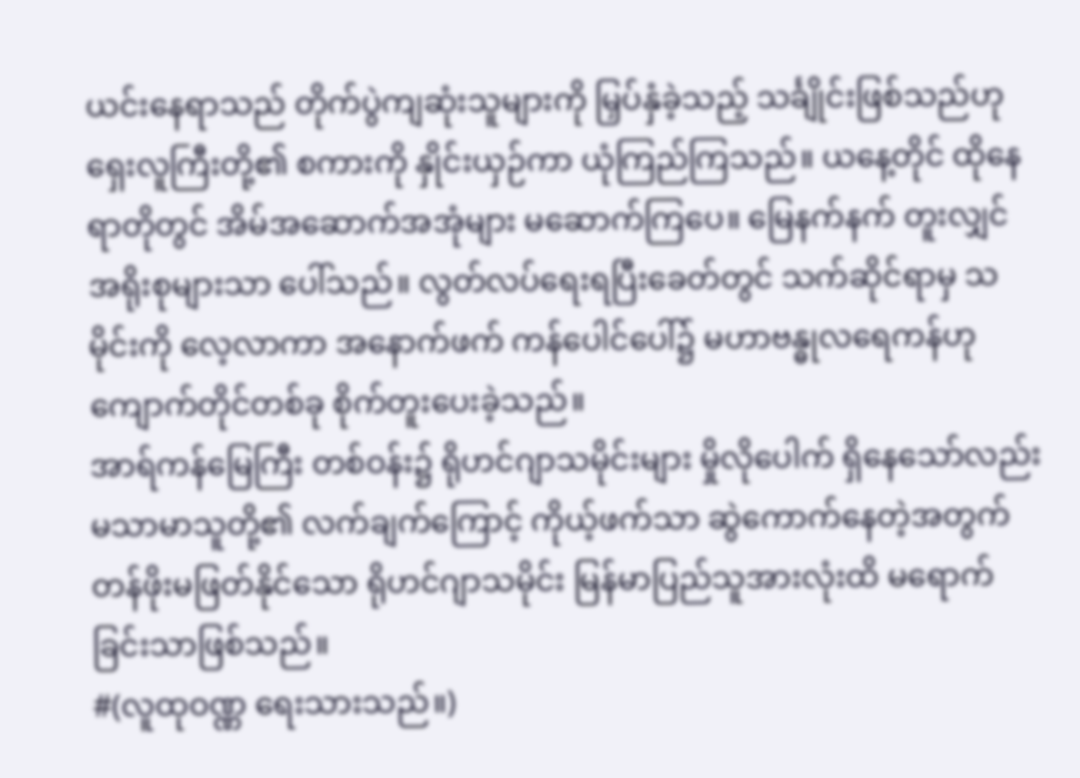ယင်းနေရာသည် တိုက်ပွဲကျဆုံးသူများကို မြှပ်နှံခဲ့သည့် သင်္ချိုင်းဖြစ်သည်ဟု ရှေးလူကြီးတို့၏ စကားကို နှိုင်းယှဉ်ကာ ယုံကြည်ကြသည်။ ယနေ့တိုင် ထိုနေရာတိုတွင် အိမ်အဆောက်အအုံများ မဆောက်ကြပေ။ မြေနက်နက် တူးလျှင် အရိုးစုများသာ ပေါ်သည်။ လွတ်လပ်ရေးရပြီးခေတ်တွင် သက်ဆိုင်ရာမှ သမိုင်းကို လေ့လာကာ အနောက်ဖက် ကန်ပေါင်ပေါ်၌ မဟာဗန္ဓုလရေကန်ဟု ကျောက်တိုင်တစ်ခု စိုက်တူးပေးခဲ့သည်။
အာရ်ကန်မြေကြီး တစ်ဝန်း၌ ရိုဟင်ဂျာသမိုင်းများ မှိုလိုပေါက် ရှိနေသော်လည်း မသာမာသူတို့၏ လက်ချက်ကြောင့် ကိုယ့်ဖက်သာ ဆွဲကောက်နေတဲ့အတွက် တန်ဖိုးမဖြတ်နိုင်သော ရိုဟင်ဂျာသမိုင်း မြန်မာပြည်သူအားလုံးထိ မရောက်ခြင်းသာဖြစ်သည်။
#(လူထုဝဏ္ဏ ရေးသားသည်။)